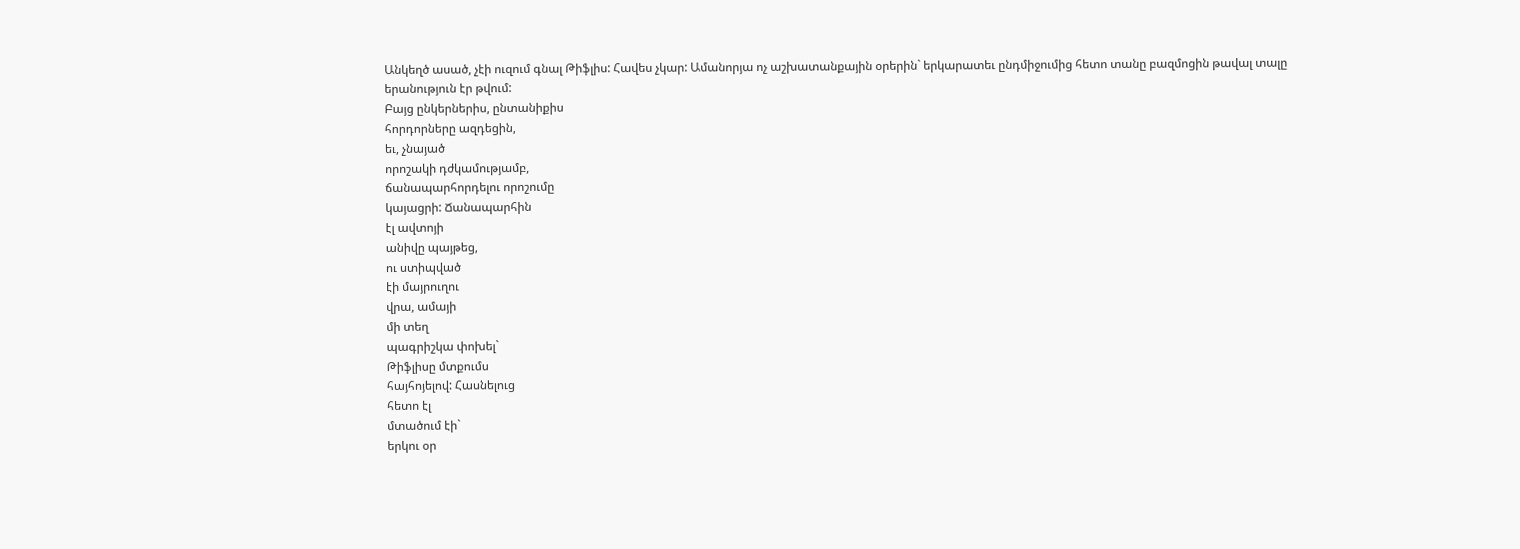Անկեղծ ասած, չէի ուզում գնալ Թիֆլիս: Հավես չկար: Ամանորյա ոչ աշխատանքային օրերին` երկարատեւ ընդմիջումից հետո տանը բազմոցին թավալ տալը երանություն էր թվում:
Բայց ընկերներիս, ընտանիքիս
հորդորները ազդեցին,
եւ, չնայած
որոշակի դժկամությամբ,
ճանապարհորդելու որոշումը
կայացրի: Ճանապարհին
էլ ավտոյի
անիվը պայթեց,
ու ստիպված
էի մայրուղու
վրա, ամայի
մի տեղ
պագրիշկա փոխել`
Թիֆլիսը մտքումս
հայհոյելով: Հասնելուց
հետո էլ
մտածում էի`
երկու օր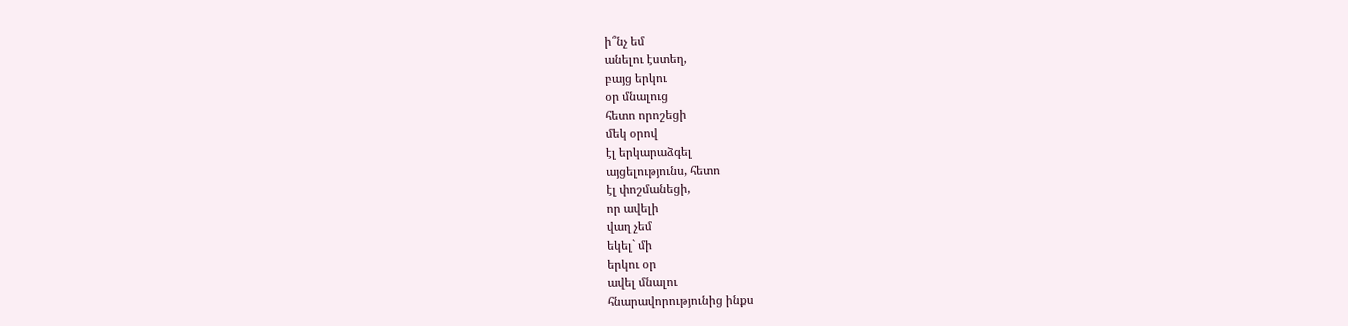ի՞նչ եմ
անելու էստեղ,
բայց երկու
օր մնալուց
հետո որոշեցի
մեկ օրով
էլ երկարաձգել
այցելությունս, հետո
էլ փոշմանեցի,
որ ավելի
վաղ չեմ
եկել` մի
երկու օր
ավել մնալու
հնարավորությունից ինքս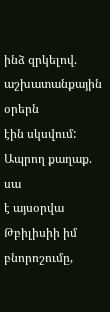ինձ զրկելով.
աշխատանքային օրերն
էին սկսվում:
Ապրող քաղաք. սա
է այսօրվա
Թբիլիսիի իմ
բնորոշումը,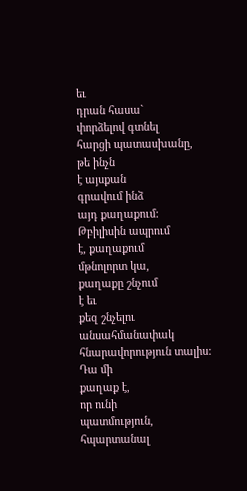եւ
դրան հասա`
փորձելով գտնել
հարցի պատասխանը,
թե ինչն
է այսքան
գրավում ինձ
այդ քաղաքում:
Թբիլիսին ապրում
է, քաղաքում
մթնոլորտ կա,
քաղաքը շնչում
է եւ
քեզ շնչելու
անսահմանափակ հնարավորություն տալիս:
Դա մի
քաղաք է,
որ ունի
պատմություն, հպարտանալ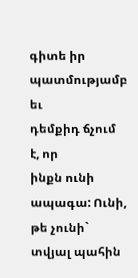գիտե իր
պատմությամբ եւ
դեմքիդ ճչում
է, որ
ինքն ունի
ապագա: Ունի,
թե չունի`
տվյալ պահին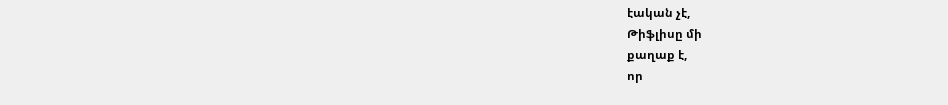էական չէ,
Թիֆլիսը մի
քաղաք է,
որ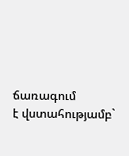ճառագում
է վստահությամբ`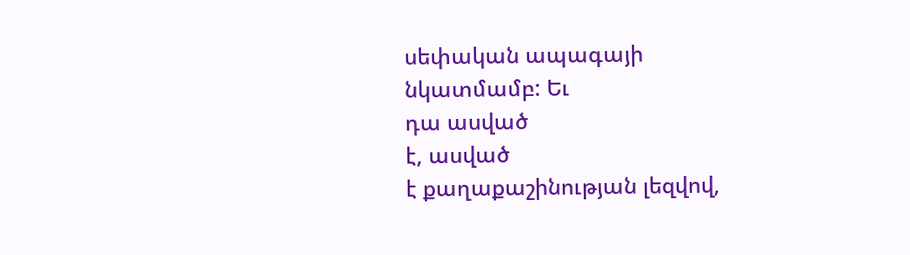սեփական ապագայի
նկատմամբ: Եւ
դա ասված
է, ասված
է քաղաքաշինության լեզվով,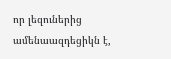որ լեզուներից
ամենաազդեցիկն է,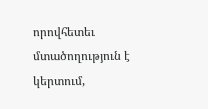որովհետեւ մտածողություն է
կերտում,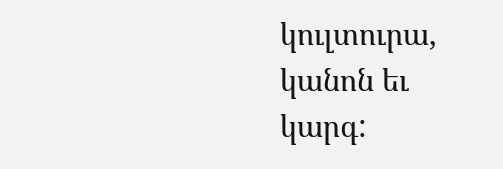կուլտուրա,
կանոն եւ
կարգ: